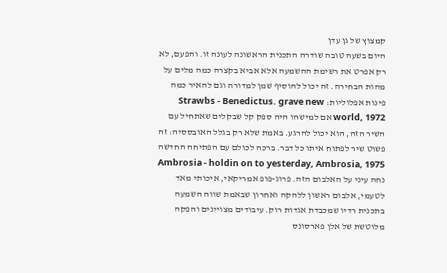קמצוץ של גן עדן
היום בשעה טובה שודרה התכנית הראשונה לעונה זו. והפעם, לא רק אפרט את רשימת ההשמעה אלא אביא בקצרה כמה מלים על מהות הבחירה. זה יכול להוסיף שמן למדורה וגם להאיר כמה פינות אפלוליות: Strawbs - Benedictus. grave new world, 1972 אם למישהו היה ספק קל שבקלים שאתחיל עם השיר הזה, הוא יכול להרגע. באמת שלא רק בגלל האובססיה: זה פשוט שיר לפתוח איתו כל דבר. ברכה לכולם עם הפתיחה החדשה Ambrosia - holdin on to yesterday, Ambrosia, 1975 נחה עיני על האלבום הזה. פרוג-פופ אמריקאי, איכותי מאד לטעמי, אלבום ראשון ללהקה ואחרון שבאמת שווה השמעה בתכנית רדיו שמכבדת אגדות רוק. עיבודים מצויינים והפקה מלוטשת של אלן פארסונס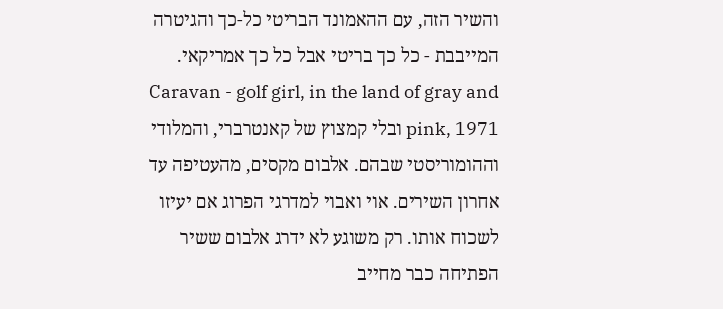והשיר הזה, עם ההאמונד הבריטי כל-כך והגיטרה המייבבת - כל כך בריטי אבל כל כך אמריקאי. Caravan - golf girl, in the land of gray and pink, 1971 ובלי קמצוץ של קאנטרברי, והמלודי וההומוריסטי שבהם. אלבום מקסים, מהעטיפה עד אחרון השירים. אוי ואבוי למדרגי הפרוג אם יעיזו לשכוח אותו. רק משוגע לא ידרג אלבום ששיר הפתיחה כבר מחייב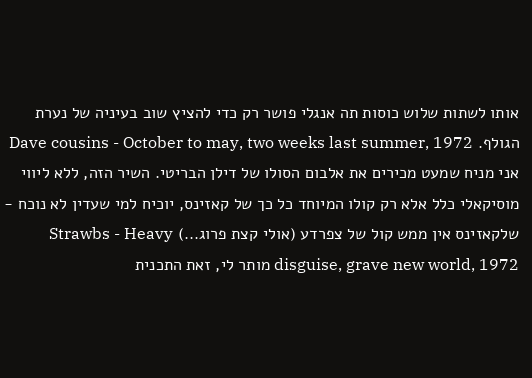אותו לשתות שלוש כוסות תה אנגלי פושר רק כדי להציץ שוב בעיניה של נערת הגולף. Dave cousins - October to may, two weeks last summer, 1972 אני מניח שמעט מכירים את אלבום הסולו של דילן הבריטי. השיר הזה, ללא ליווי מוסיקאלי כלל אלא רק קולו המיוחד כל כך של קאזינס, יוכיח למי שעדין לא נוכח - שלקאזינס אין ממש קול של צפרדע (אולי קצת פרוג...) Strawbs - Heavy disguise, grave new world, 1972 מותר לי, זאת התכנית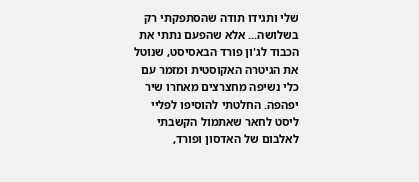שלי ותגידו תודה שהסתפקתי רק בשלושה... אלא שהפעם נתתי את הכבוד לג'ון פורד הבאסיסט, שנוטל את הגיטרה האקוסטית ומזמר עם כלי נשיפה מחצרצים מאחרו שיר יפהפה. החלטתי להוסיפו לפליי ליסט לחאר שאתמול הקשבתי לאלבום של האדסון ופורד,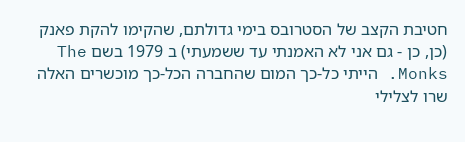חטיבת הקצב של הסטרובס בימי גדולתם, שהקימו להקת פאנק (כן, כן - גם אני לא האמנתי עד ששמעתי) ב 1979 בשם The Monks. הייתי כל-כך המום שהחברה הכל-כך מוכשרים האלה שרו לצלילי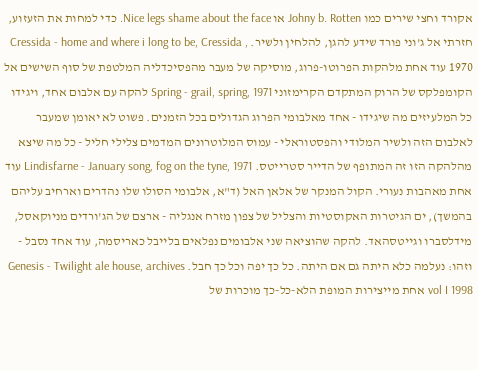אקורד וחצי שירים כמו Johny b. Rotten או Nice legs shame about the face. כדי למחות את הזעזוע, חזרתי אל ג'וני פורד שידע להגן, להלחין ולשיר. Cressida - home and where i long to be, Cressida , 1970 עוד אחת מלהקות הפרוטו-פרוג, מוסיקה של מעבר מהפסיכדליה המלטפת של סוף השישים אל הקומפלקס של הרוק המתקדם הקרימזוני Spring - grail, spring, 1971 להקה עם אלבום אחד, ויגידו כל המלעיזים מה שיגידו - אחד מאלבומי הפרוג הגדולים בכל הזמנים. פשוט לא יאומן שמעבר לאלבום הזה ולשיר המלודי והפסטוראלי - עמוס המלוטרונים המדמים צלילי חליל - כל מה שיצא מהלהקה הזו זה המתופף של הדייר סטרייטס. Lindisfarne - January song, fog on the tyne, 1971 עוד אחת מאהבות נעורי. הקול המנקר של אלאן האל (ד"א, אלבומי הסולו שלו נהדרים וארחיב עליהם בהמשך), ים הגיטרות האקוסטיות והצליל של צפון מזרח אנגליה - ארצם של הג'ורדים מניוקאסל, מידלסברו וגייטסהאד. להקה שהוציאה שני אלבומים נפלאים בלייבל כאריסמה, עוד אחד נסבל - וזהו: נעלמה כלא היתה גם אם היתה. כל כך יפה וכל כך חבל. Genesis - Twilight ale house, archives vol I 1998 אחת מייצירות המופת הלא-כל-כך מוכרות של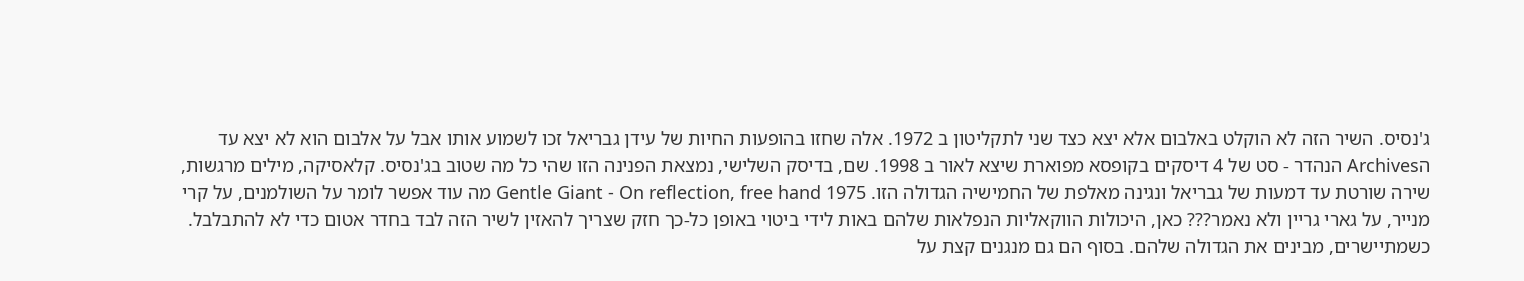ג'נסיס. השיר הזה לא הוקלט באלבום אלא יצא כצד שני לתקליטון ב 1972. אלה שחזו בהופעות החיות של עידן גבריאל זכו לשמוע אותו אבל על אלבום הוא לא יצא עד הArchives הנהדר - סט של 4 דיסקים בקופסא מפוארת שיצא לאור ב 1998. שם, בדיסק השלישי, נמצאת הפנינה הזו שהי כל מה שטוב בג'נסיס. קלאסיקה, מילים מרגשות, שירה שורטת עד דמעות של גבריאל ונגינה מאלפת של החמישיה הגדולה הזו. Gentle Giant - On reflection, free hand 1975 מה עוד אפשר לומר על השולמנים, על קרי מנייר, על גארי גריין ולא נאמר??? כאן, היכולות הווקאליות הנפלאות שלהם באות לידי ביטוי באופן כל-כך חזק שצריך להאזין לשיר הזה לבד בחדר אטום כדי לא להתבלבל. כשמתיישרים, מבינים את הגדולה שלהם. בסוף הם גם מנגנים קצת על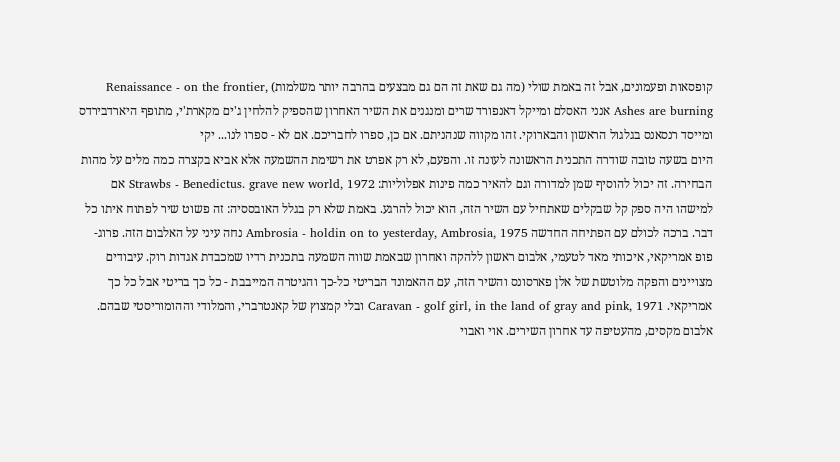קופסאות ופעמונים, אבל זה באמת שולי (מה גם שאת זה הם גם מבצעים בהרבה יותר משלמות) Renaissance - on the frontier, Ashes are burning אנני האסלם ומייקל דאנפורד שרים ומנגנים את השיר האחרון שהספיק להלחין ג'ים מקארת'י, מתופף היארדבירדס ומייסד רנסאנס בגלגול הראשון והבארוקי. זהו מקווה שנהניתם. אם כן, ספרו לחבריכם. אם לא - ספרו לנו... יקי
היום בשעה טובה שודרה התכנית הראשונה לעונה זו. והפעם, לא רק אפרט את רשימת ההשמעה אלא אביא בקצרה כמה מלים על מהות הבחירה. זה יכול להוסיף שמן למדורה וגם להאיר כמה פינות אפלוליות: Strawbs - Benedictus. grave new world, 1972 אם למישהו היה ספק קל שבקלים שאתחיל עם השיר הזה, הוא יכול להרגע. באמת שלא רק בגלל האובססיה: זה פשוט שיר לפתוח איתו כל דבר. ברכה לכולם עם הפתיחה החדשה Ambrosia - holdin on to yesterday, Ambrosia, 1975 נחה עיני על האלבום הזה. פרוג-פופ אמריקאי, איכותי מאד לטעמי, אלבום ראשון ללהקה ואחרון שבאמת שווה השמעה בתכנית רדיו שמכבדת אגדות רוק. עיבודים מצויינים והפקה מלוטשת של אלן פארסונס והשיר הזה, עם ההאמונד הבריטי כל-כך והגיטרה המייבבת - כל כך בריטי אבל כל כך אמריקאי. Caravan - golf girl, in the land of gray and pink, 1971 ובלי קמצוץ של קאנטרברי, והמלודי וההומוריסטי שבהם. אלבום מקסים, מהעטיפה עד אחרון השירים. אוי ואבוי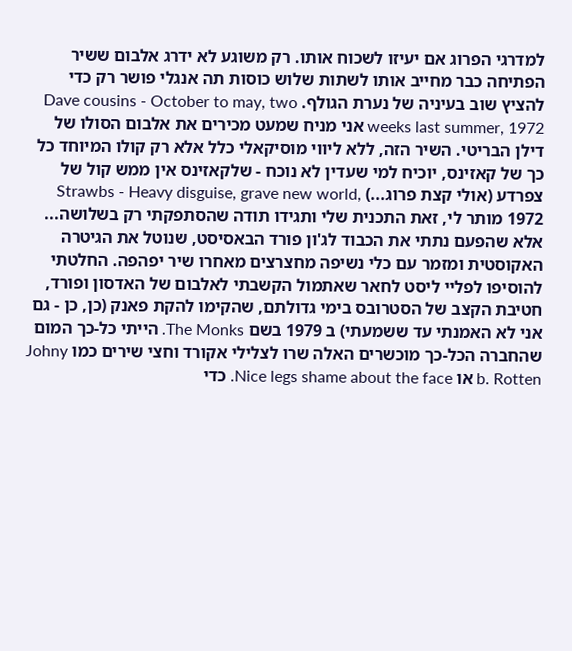למדרגי הפרוג אם יעיזו לשכוח אותו. רק משוגע לא ידרג אלבום ששיר הפתיחה כבר מחייב אותו לשתות שלוש כוסות תה אנגלי פושר רק כדי להציץ שוב בעיניה של נערת הגולף. Dave cousins - October to may, two weeks last summer, 1972 אני מניח שמעט מכירים את אלבום הסולו של דילן הבריטי. השיר הזה, ללא ליווי מוסיקאלי כלל אלא רק קולו המיוחד כל כך של קאזינס, יוכיח למי שעדין לא נוכח - שלקאזינס אין ממש קול של צפרדע (אולי קצת פרוג...) Strawbs - Heavy disguise, grave new world, 1972 מותר לי, זאת התכנית שלי ותגידו תודה שהסתפקתי רק בשלושה... אלא שהפעם נתתי את הכבוד לג'ון פורד הבאסיסט, שנוטל את הגיטרה האקוסטית ומזמר עם כלי נשיפה מחצרצים מאחרו שיר יפהפה. החלטתי להוסיפו לפליי ליסט לחאר שאתמול הקשבתי לאלבום של האדסון ופורד, חטיבת הקצב של הסטרובס בימי גדולתם, שהקימו להקת פאנק (כן, כן - גם אני לא האמנתי עד ששמעתי) ב 1979 בשם The Monks. הייתי כל-כך המום שהחברה הכל-כך מוכשרים האלה שרו לצלילי אקורד וחצי שירים כמו Johny b. Rotten או Nice legs shame about the face. כדי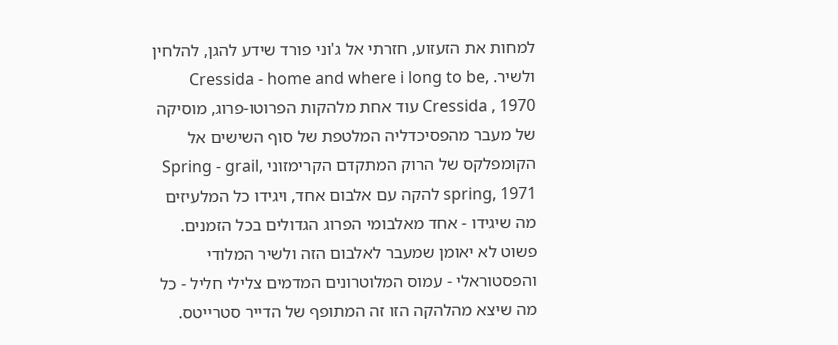למחות את הזעזוע, חזרתי אל ג'וני פורד שידע להגן, להלחין ולשיר. Cressida - home and where i long to be, Cressida , 1970 עוד אחת מלהקות הפרוטו-פרוג, מוסיקה של מעבר מהפסיכדליה המלטפת של סוף השישים אל הקומפלקס של הרוק המתקדם הקרימזוני Spring - grail, spring, 1971 להקה עם אלבום אחד, ויגידו כל המלעיזים מה שיגידו - אחד מאלבומי הפרוג הגדולים בכל הזמנים. פשוט לא יאומן שמעבר לאלבום הזה ולשיר המלודי והפסטוראלי - עמוס המלוטרונים המדמים צלילי חליל - כל מה שיצא מהלהקה הזו זה המתופף של הדייר סטרייטס.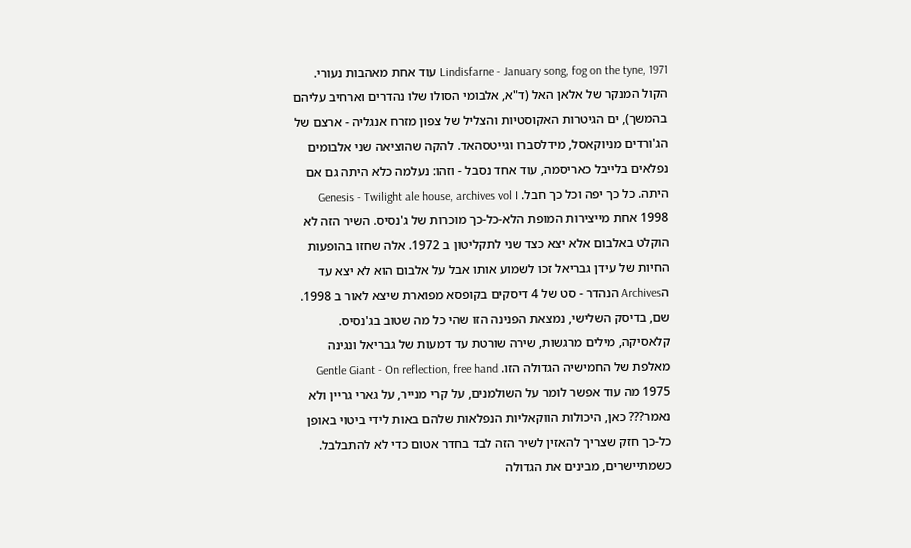Lindisfarne - January song, fog on the tyne, 1971 עוד אחת מאהבות נעורי. הקול המנקר של אלאן האל (ד"א, אלבומי הסולו שלו נהדרים וארחיב עליהם בהמשך), ים הגיטרות האקוסטיות והצליל של צפון מזרח אנגליה - ארצם של הג'ורדים מניוקאסל, מידלסברו וגייטסהאד. להקה שהוציאה שני אלבומים נפלאים בלייבל כאריסמה, עוד אחד נסבל - וזהו: נעלמה כלא היתה גם אם היתה. כל כך יפה וכל כך חבל. Genesis - Twilight ale house, archives vol I 1998 אחת מייצירות המופת הלא-כל-כך מוכרות של ג'נסיס. השיר הזה לא הוקלט באלבום אלא יצא כצד שני לתקליטון ב 1972. אלה שחזו בהופעות החיות של עידן גבריאל זכו לשמוע אותו אבל על אלבום הוא לא יצא עד הArchives הנהדר - סט של 4 דיסקים בקופסא מפוארת שיצא לאור ב 1998. שם, בדיסק השלישי, נמצאת הפנינה הזו שהי כל מה שטוב בג'נסיס. קלאסיקה, מילים מרגשות, שירה שורטת עד דמעות של גבריאל ונגינה מאלפת של החמישיה הגדולה הזו. Gentle Giant - On reflection, free hand 1975 מה עוד אפשר לומר על השולמנים, על קרי מנייר, על גארי גריין ולא נאמר??? כאן, היכולות הווקאליות הנפלאות שלהם באות לידי ביטוי באופן כל-כך חזק שצריך להאזין לשיר הזה לבד בחדר אטום כדי לא להתבלבל. כשמתיישרים, מבינים את הגדולה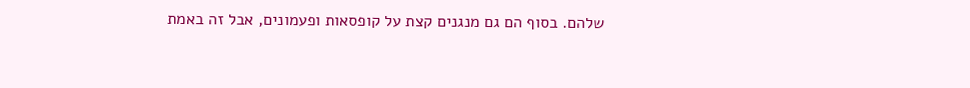שלהם. בסוף הם גם מנגנים קצת על קופסאות ופעמונים, אבל זה באמת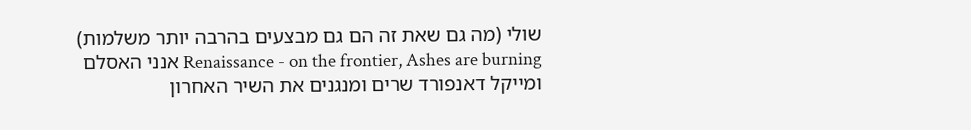שולי (מה גם שאת זה הם גם מבצעים בהרבה יותר משלמות) Renaissance - on the frontier, Ashes are burning אנני האסלם ומייקל דאנפורד שרים ומנגנים את השיר האחרון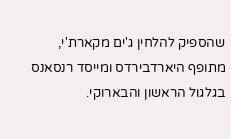שהספיק להלחין ג'ים מקארת'י, מתופף היארדבירדס ומייסד רנסאנס בגלגול הראשון והבארוקי.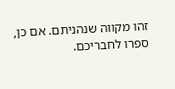זהו מקווה שנהניתם. אם כן, ספרו לחבריכם.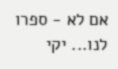אם לא - ספרו לנו... יקי